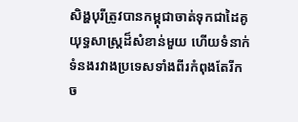សិង្ហបុរីត្រូវបានកម្ពុជាចាត់ទុកជាដៃគូយុទ្ធសាស្ត្រដ៏សំខាន់មួយ ហើយទំនាក់ទំនងរវាងប្រទេសទាំងពីរកំពុងតែរីកច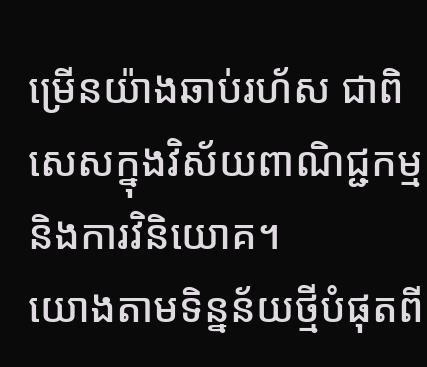ម្រើនយ៉ាងឆាប់រហ័ស ជាពិសេសក្នុងវិស័យពាណិជ្ជកម្ម និងការវិនិយោគ។
យោងតាមទិន្នន័យថ្មីបំផុតពី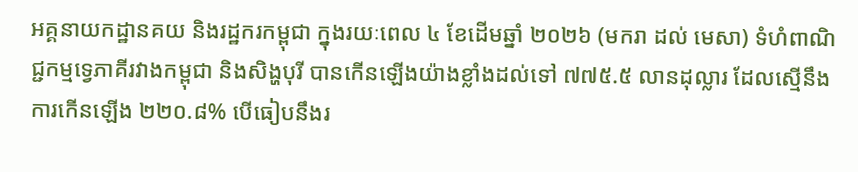អគ្គនាយកដ្ឋានគយ និងរដ្ឋករកម្ពុជា ក្នុងរយៈពេល ៤ ខែដើមឆ្នាំ ២០២៦ (មករា ដល់ មេសា) ទំហំពាណិជ្ជកម្មទ្វេភាគីរវាងកម្ពុជា និងសិង្ហបុរី បានកើនឡើងយ៉ាងខ្លាំងដល់ទៅ ៧៧៥.៥ លានដុល្លារ ដែលស្មើនឹងការកើនឡើង ២២០.៨% បើធៀបនឹងរ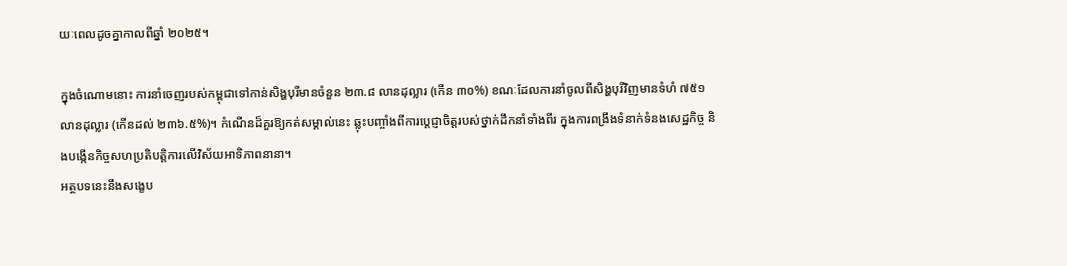យៈពេលដូចគ្នាកាលពីឆ្នាំ ២០២៥។

ក្នុងចំណោមនោះ ការនាំចេញរបស់កម្ពុជាទៅកាន់សិង្ហបុរីមានចំនួន ២៣.៨ លានដុល្លារ (កើន ៣០%) ខណៈដែលការនាំចូលពីសិង្ហបុរីវិញមានទំហំ ៧៥១ លានដុល្លារ (កើនដល់ ២៣៦.៥%)។ កំណើនដ៏គួរឱ្យកត់សម្គាល់នេះ ឆ្លុះបញ្ចាំងពីការប្តេជ្ញាចិត្តរបស់ថ្នាក់ដឹកនាំទាំងពីរ ក្នុងការពង្រឹងទំនាក់ទំនងសេដ្ឋកិច្ច និងបង្កើនកិច្ចសហប្រតិបត្តិការលើវិស័យអាទិភាពនានា។
អត្ថបទនេះនឹងសង្ខេប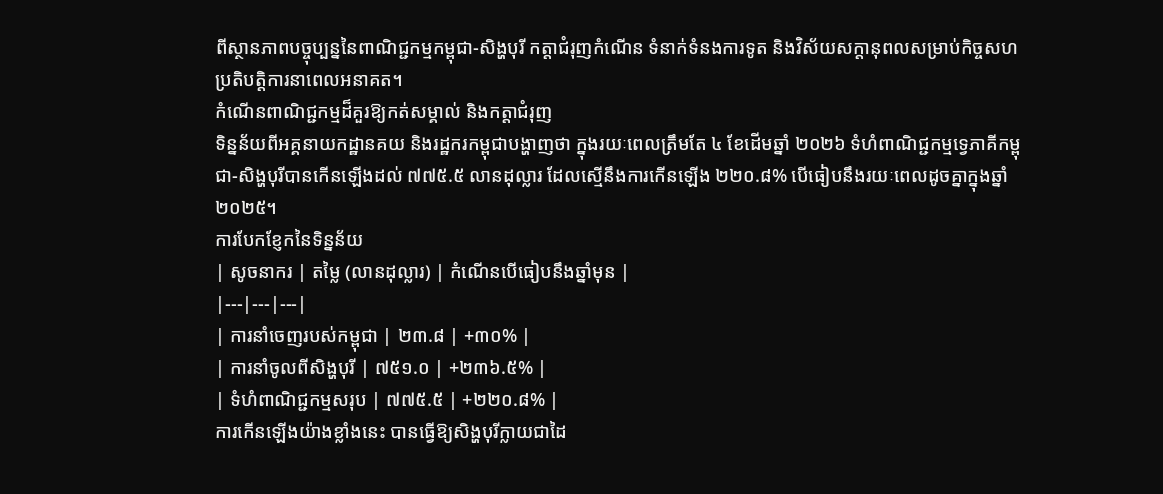ពីស្ថានភាពបច្ចុប្បន្ននៃពាណិជ្ជកម្មកម្ពុជា-សិង្ហបុរី កត្តាជំរុញកំណើន ទំនាក់ទំនងការទូត និងវិស័យសក្តានុពលសម្រាប់កិច្ចសហប្រតិបត្តិការនាពេលអនាគត។
កំណើនពាណិជ្ជកម្មដ៏គួរឱ្យកត់សម្គាល់ និងកត្តាជំរុញ
ទិន្នន័យពីអគ្គនាយកដ្ឋានគយ និងរដ្ឋករកម្ពុជាបង្ហាញថា ក្នុងរយៈពេលត្រឹមតែ ៤ ខែដើមឆ្នាំ ២០២៦ ទំហំពាណិជ្ជកម្មទ្វេភាគីកម្ពុជា-សិង្ហបុរីបានកើនឡើងដល់ ៧៧៥.៥ លានដុល្លារ ដែលស្មើនឹងការកើនឡើង ២២០.៨% បើធៀបនឹងរយៈពេលដូចគ្នាក្នុងឆ្នាំ ២០២៥។
ការបែកខ្ញែកនៃទិន្នន័យ
| សូចនាករ | តម្លៃ (លានដុល្លារ) | កំណើនបើធៀបនឹងឆ្នាំមុន |
|---|---|---|
| ការនាំចេញរបស់កម្ពុជា | ២៣.៨ | +៣០% |
| ការនាំចូលពីសិង្ហបុរី | ៧៥១.០ | +២៣៦.៥% |
| ទំហំពាណិជ្ជកម្មសរុប | ៧៧៥.៥ | +២២០.៨% |
ការកើនឡើងយ៉ាងខ្លាំងនេះ បានធ្វើឱ្យសិង្ហបុរីក្លាយជាដៃ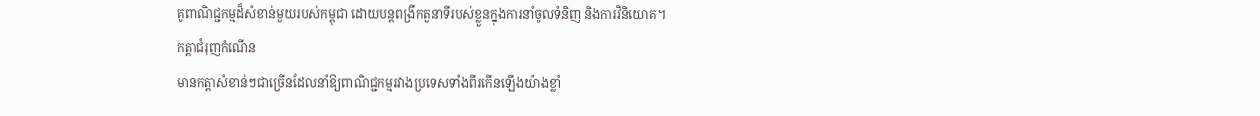គូពាណិជ្ជកម្មដ៏សំខាន់មួយរបស់កម្ពុជា ដោយបន្តពង្រីកតួនាទីរបស់ខ្លួនក្នុងការនាំចូលទំនិញ និងការវិនិយោគ។
កត្តាជំរុញកំណើន
មានកត្តាសំខាន់ៗជាច្រើនដែលនាំឱ្យពាណិជ្ជកម្មរវាងប្រទេសទាំងពីរកើនឡើងយ៉ាងខ្លាំ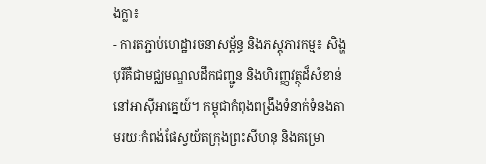ងក្លា៖
- ការតភ្ជាប់ហេដ្ឋារចនាសម្ព័ន្ធ និងភស្តុភារកម្ម៖ សិង្ហបុរីគឺជាមជ្ឈមណ្ឌលដឹកជញ្ជូន និងហិរញ្ញវត្ថុដ៏សំខាន់នៅអាស៊ីអាគ្នេយ៍។ កម្ពុជាកំពុងពង្រឹងទំនាក់ទំនងតាមរយៈកំពង់ផែស្វយ័តក្រុងព្រះសីហនុ និងគម្រោ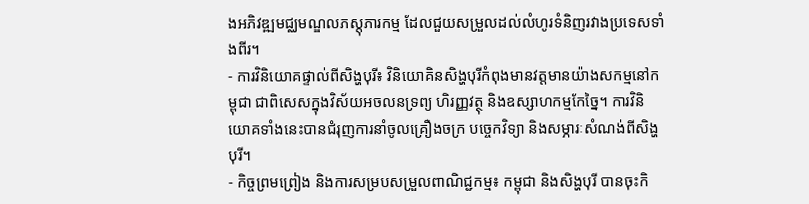ងអភិវឌ្ឍមជ្ឈមណ្ឌលភស្តុភារកម្ម ដែលជួយសម្រួលដល់លំហូរទំនិញរវាងប្រទេសទាំងពីរ។
- ការវិនិយោគផ្ទាល់ពីសិង្ហបុរី៖ វិនិយោគិនសិង្ហបុរីកំពុងមានវត្តមានយ៉ាងសកម្មនៅកម្ពុជា ជាពិសេសក្នុងវិស័យអចលនទ្រព្យ ហិរញ្ញវត្ថុ និងឧស្សាហកម្មកែច្នៃ។ ការវិនិយោគទាំងនេះបានជំរុញការនាំចូលគ្រឿងចក្រ បច្ចេកវិទ្យា និងសម្ភារៈសំណង់ពីសិង្ហបុរី។
- កិច្ចព្រមព្រៀង និងការសម្របសម្រួលពាណិជ្ជកម្ម៖ កម្ពុជា និងសិង្ហបុរី បានចុះកិ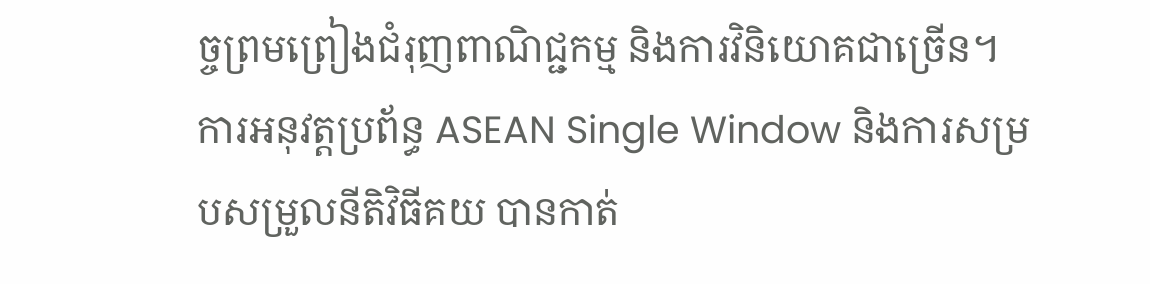ច្ចព្រមព្រៀងជំរុញពាណិជ្ជកម្ម និងការវិនិយោគជាច្រើន។ ការអនុវត្តប្រព័ន្ធ ASEAN Single Window និងការសម្របសម្រួលនីតិវិធីគយ បានកាត់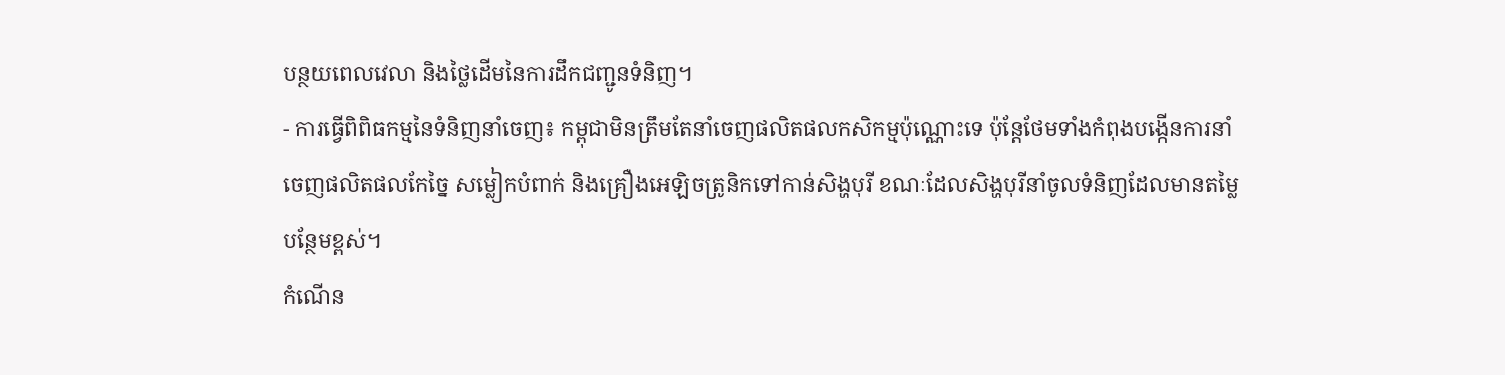បន្ថយពេលវេលា និងថ្លៃដើមនៃការដឹកជញ្ជូនទំនិញ។
- ការធ្វើពិពិធកម្មនៃទំនិញនាំចេញ៖ កម្ពុជាមិនត្រឹមតែនាំចេញផលិតផលកសិកម្មប៉ុណ្ណោះទេ ប៉ុន្តែថែមទាំងកំពុងបង្កើនការនាំចេញផលិតផលកែច្នៃ សម្លៀកបំពាក់ និងគ្រឿងអេឡិចត្រូនិកទៅកាន់សិង្ហបុរី ខណៈដែលសិង្ហបុរីនាំចូលទំនិញដែលមានតម្លៃបន្ថែមខ្ពស់។
កំណើន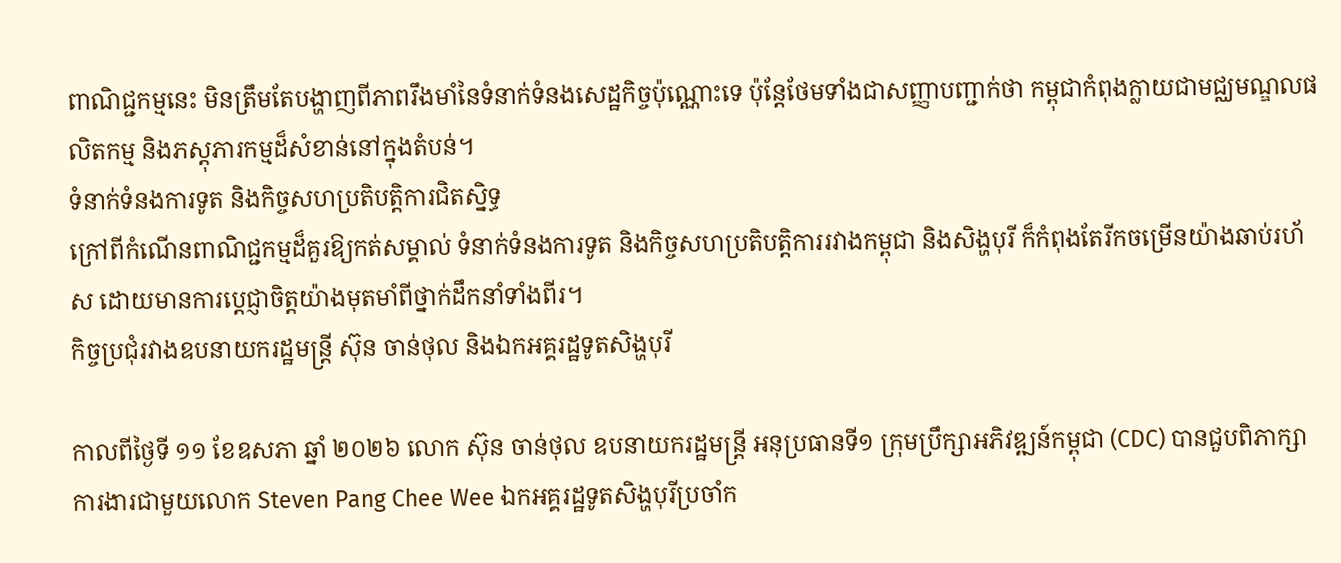ពាណិជ្ជកម្មនេះ មិនត្រឹមតែបង្ហាញពីភាពរឹងមាំនៃទំនាក់ទំនងសេដ្ឋកិច្ចប៉ុណ្ណោះទេ ប៉ុន្តែថែមទាំងជាសញ្ញាបញ្ជាក់ថា កម្ពុជាកំពុងក្លាយជាមជ្ឈមណ្ឌលផលិតកម្ម និងភស្តុភារកម្មដ៏សំខាន់នៅក្នុងតំបន់។
ទំនាក់ទំនងការទូត និងកិច្ចសហប្រតិបត្តិការជិតស្និទ្ធ
ក្រៅពីកំណើនពាណិជ្ជកម្មដ៏គួរឱ្យកត់សម្គាល់ ទំនាក់ទំនងការទូត និងកិច្ចសហប្រតិបត្តិការរវាងកម្ពុជា និងសិង្ហបុរី ក៏កំពុងតែរីកចម្រើនយ៉ាងឆាប់រហ័ស ដោយមានការប្តេជ្ញាចិត្តយ៉ាងមុតមាំពីថ្នាក់ដឹកនាំទាំងពីរ។
កិច្ចប្រជុំរវាងឧបនាយករដ្ឋមន្ត្រី ស៊ុន ចាន់ថុល និងឯកអគ្គរដ្ឋទូតសិង្ហបុរី

កាលពីថ្ងៃទី ១១ ខែឧសភា ឆ្នាំ ២០២៦ លោក ស៊ុន ចាន់ថុល ឧបនាយករដ្ឋមន្ត្រី អនុប្រធានទី១ ក្រុមប្រឹក្សាអភិវឌ្ឍន៍កម្ពុជា (CDC) បានជួបពិភាក្សាការងារជាមួយលោក Steven Pang Chee Wee ឯកអគ្គរដ្ឋទូតសិង្ហបុរីប្រចាំក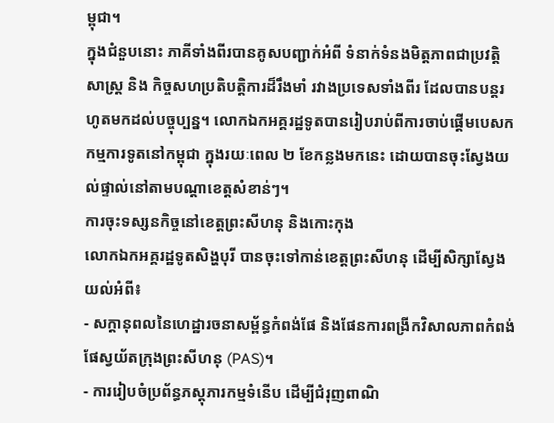ម្ពុជា។
ក្នុងជំនួបនោះ ភាគីទាំងពីរបានគូសបញ្ជាក់អំពី ទំនាក់ទំនងមិត្តភាពជាប្រវត្តិសាស្ត្រ និង កិច្ចសហប្រតិបត្តិការដ៏រឹងមាំ រវាងប្រទេសទាំងពីរ ដែលបានបន្តរហូតមកដល់បច្ចុប្បន្ន។ លោកឯកអគ្គរដ្ឋទូតបានរៀបរាប់ពីការចាប់ផ្តើមបេសកកម្មការទូតនៅកម្ពុជា ក្នុងរយៈពេល ២ ខែកន្លងមកនេះ ដោយបានចុះស្វែងយល់ផ្ទាល់នៅតាមបណ្តាខេត្តសំខាន់ៗ។
ការចុះទស្សនកិច្ចនៅខេត្តព្រះសីហនុ និងកោះកុង
លោកឯកអគ្គរដ្ឋទូតសិង្ហបុរី បានចុះទៅកាន់ខេត្តព្រះសីហនុ ដើម្បីសិក្សាស្វែងយល់អំពី៖
- សក្តានុពលនៃហេដ្ឋារចនាសម្ព័ន្ធកំពង់ផែ និងផែនការពង្រីកវិសាលភាពកំពង់ផែស្វយ័តក្រុងព្រះសីហនុ (PAS)។
- ការរៀបចំប្រព័ន្ធភស្តុភារកម្មទំនើប ដើម្បីជំរុញពាណិ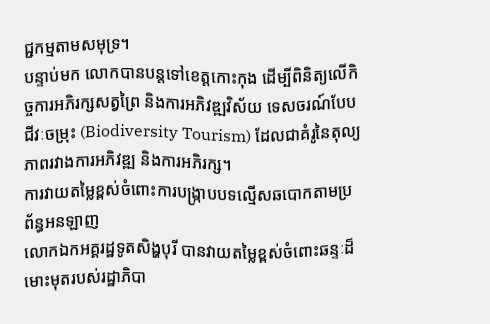ជ្ជកម្មតាមសមុទ្រ។
បន្ទាប់មក លោកបានបន្តទៅខេត្តកោះកុង ដើម្បីពិនិត្យលើកិច្ចការអភិរក្សសត្វព្រៃ និងការអភិវឌ្ឍវិស័យ ទេសចរណ៍បែបជីវៈចម្រុះ (Biodiversity Tourism) ដែលជាគំរូនៃតុល្យភាពរវាងការអភិវឌ្ឍ និងការអភិរក្ស។
ការវាយតម្លៃខ្ពស់ចំពោះការបង្ក្រាបបទល្មើសឆបោកតាមប្រព័ន្ធអនឡាញ
លោកឯកអគ្គរដ្ឋទូតសិង្ហបុរី បានវាយតម្លៃខ្ពស់ចំពោះឆន្ទៈដ៏មោះមុតរបស់រដ្ឋាភិបា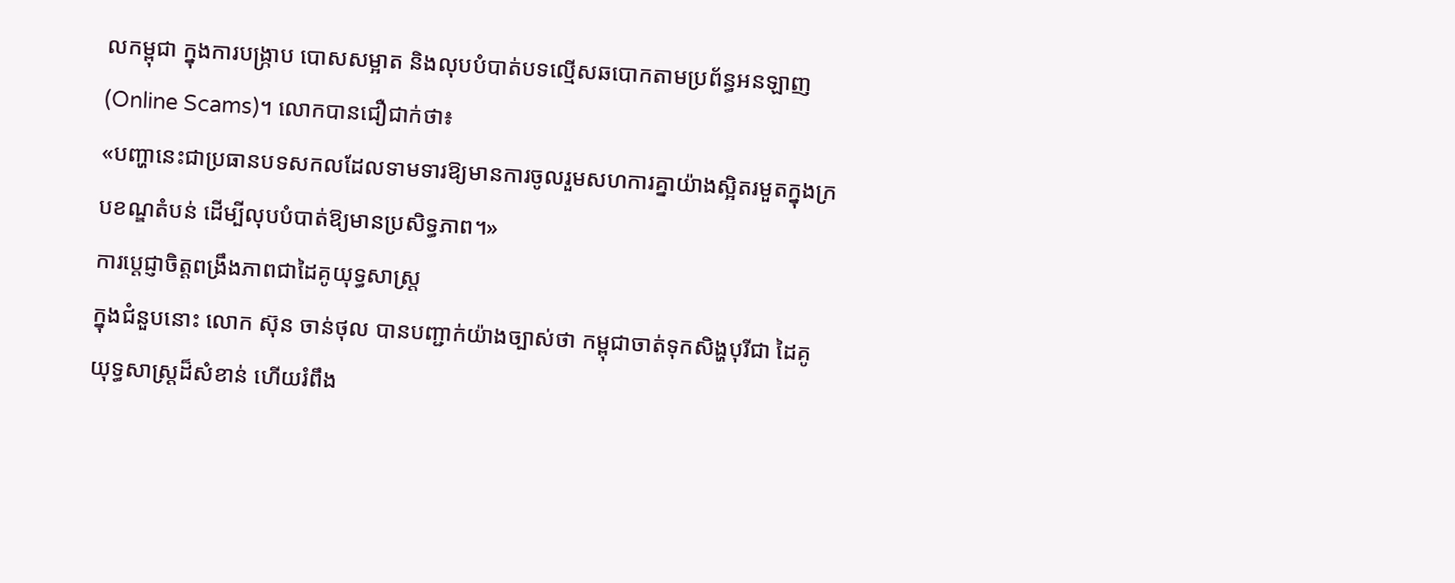លកម្ពុជា ក្នុងការបង្ក្រាប បោសសម្អាត និងលុបបំបាត់បទល្មើសឆបោកតាមប្រព័ន្ធអនឡាញ (Online Scams)។ លោកបានជឿជាក់ថា៖
«បញ្ហានេះជាប្រធានបទសកលដែលទាមទារឱ្យមានការចូលរួមសហការគ្នាយ៉ាងស្អិតរមួតក្នុងក្របខណ្ឌតំបន់ ដើម្បីលុបបំបាត់ឱ្យមានប្រសិទ្ធភាព។»
ការប្តេជ្ញាចិត្តពង្រឹងភាពជាដៃគូយុទ្ធសាស្ត្រ
ក្នុងជំនួបនោះ លោក ស៊ុន ចាន់ថុល បានបញ្ជាក់យ៉ាងច្បាស់ថា កម្ពុជាចាត់ទុកសិង្ហបុរីជា ដៃគូយុទ្ធសាស្ត្រដ៏សំខាន់ ហើយរំពឹង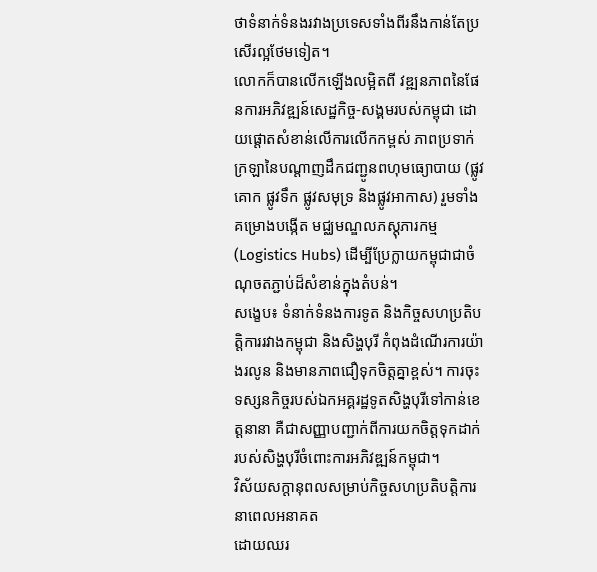ថាទំនាក់ទំនងរវាងប្រទេសទាំងពីរនឹងកាន់តែប្រសើរល្អថែមទៀត។
លោកក៏បានលើកឡើងលម្អិតពី វឌ្ឍនភាពនៃផែនការអភិវឌ្ឍន៍សេដ្ឋកិច្ច-សង្គមរបស់កម្ពុជា ដោយផ្តោតសំខាន់លើការលើកកម្ពស់ ភាពប្រទាក់ក្រឡានៃបណ្តាញដឹកជញ្ជូនពហុមធ្យោបាយ (ផ្លូវគោក ផ្លូវទឹក ផ្លូវសមុទ្រ និងផ្លូវអាកាស) រួមទាំងគម្រោងបង្កើត មជ្ឈមណ្ឌលភស្តុភារកម្ម (Logistics Hubs) ដើម្បីប្រែក្លាយកម្ពុជាជាចំណុចតភ្ជាប់ដ៏សំខាន់ក្នុងតំបន់។
សង្ខេប៖ ទំនាក់ទំនងការទូត និងកិច្ចសហប្រតិបត្តិការរវាងកម្ពុជា និងសិង្ហបុរី កំពុងដំណើរការយ៉ាងរលូន និងមានភាពជឿទុកចិត្តគ្នាខ្ពស់។ ការចុះទស្សនកិច្ចរបស់ឯកអគ្គរដ្ឋទូតសិង្ហបុរីទៅកាន់ខេត្តនានា គឺជាសញ្ញាបញ្ជាក់ពីការយកចិត្តទុកដាក់របស់សិង្ហបុរីចំពោះការអភិវឌ្ឍន៍កម្ពុជា។
វិស័យសក្តានុពលសម្រាប់កិច្ចសហប្រតិបត្តិការនាពេលអនាគត
ដោយឈរ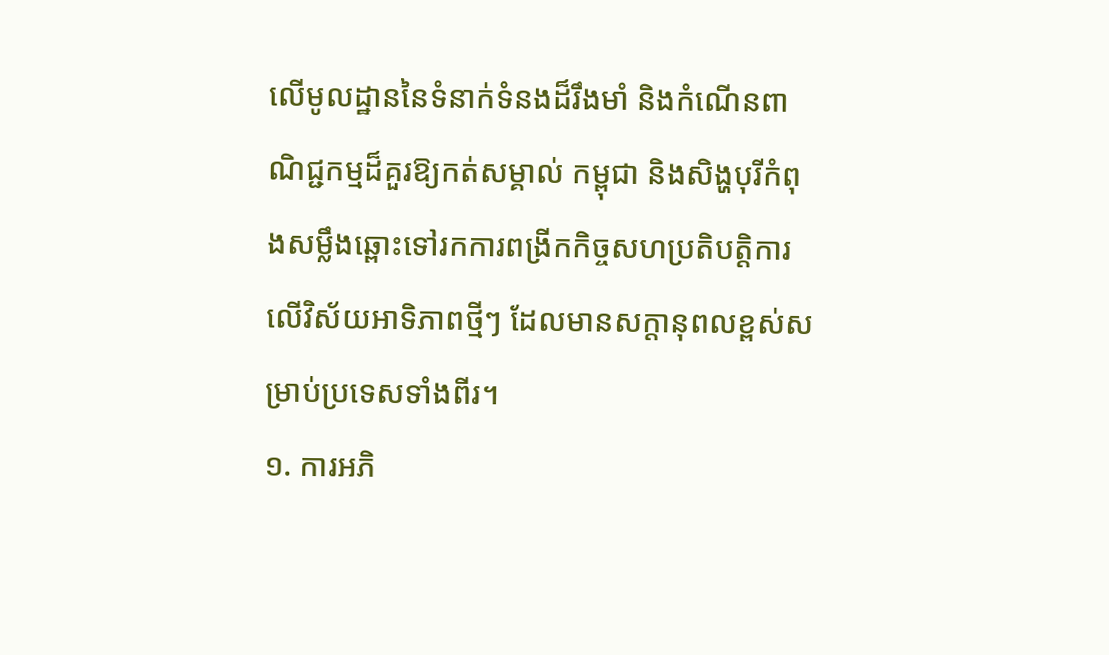លើមូលដ្ឋាននៃទំនាក់ទំនងដ៏រឹងមាំ និងកំណើនពាណិជ្ជកម្មដ៏គួរឱ្យកត់សម្គាល់ កម្ពុជា និងសិង្ហបុរីកំពុងសម្លឹងឆ្ពោះទៅរកការពង្រីកកិច្ចសហប្រតិបត្តិការលើវិស័យអាទិភាពថ្មីៗ ដែលមានសក្តានុពលខ្ពស់សម្រាប់ប្រទេសទាំងពីរ។
១. ការអភិ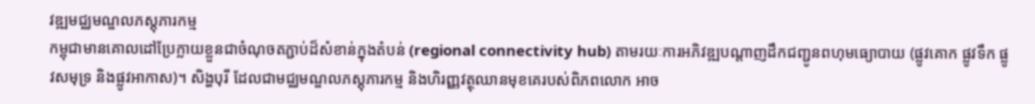វឌ្ឍមជ្ឈមណ្ឌលភស្តុភារកម្ម
កម្ពុជាមានគោលដៅប្រែក្លាយខ្លួនជាចំណុចតភ្ជាប់ដ៏សំខាន់ក្នុងតំបន់ (regional connectivity hub) តាមរយៈការអភិវឌ្ឍបណ្តាញដឹកជញ្ជូនពហុមធ្យោបាយ (ផ្លូវគោក ផ្លូវទឹក ផ្លូវសមុទ្រ និងផ្លូវអាកាស)។ សិង្ហបុរី ដែលជាមជ្ឈមណ្ឌលភស្តុភារកម្ម និងហិរញ្ញវត្ថុឈានមុខគេរបស់ពិភពលោក អាច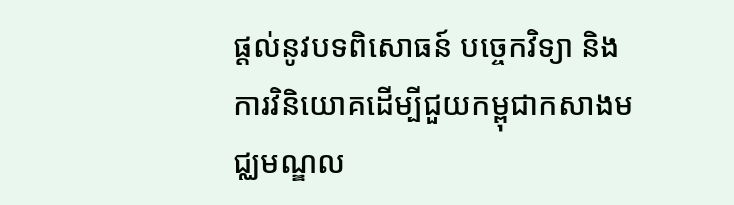ផ្តល់នូវបទពិសោធន៍ បច្ចេកវិទ្យា និងការវិនិយោគដើម្បីជួយកម្ពុជាកសាងមជ្ឈមណ្ឌល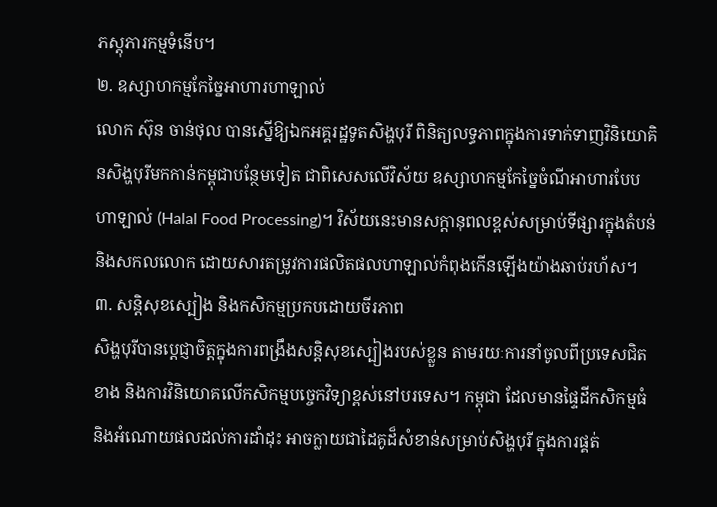ភស្តុភារកម្មទំនើប។
២. ឧស្សាហកម្មកែច្នៃអាហារហាឡាល់
លោក ស៊ុន ចាន់ថុល បានស្នើឱ្យឯកអគ្គរដ្ឋទូតសិង្ហបុរី ពិនិត្យលទ្ធភាពក្នុងការទាក់ទាញវិនិយោគិនសិង្ហបុរីមកកាន់កម្ពុជាបន្ថែមទៀត ជាពិសេសលើវិស័យ ឧស្សាហកម្មកែច្នៃចំណីអាហារបែបហាឡាល់ (Halal Food Processing)។ វិស័យនេះមានសក្តានុពលខ្ពស់សម្រាប់ទីផ្សារក្នុងតំបន់ និងសកលលោក ដោយសារតម្រូវការផលិតផលហាឡាល់កំពុងកើនឡើងយ៉ាងឆាប់រហ័ស។
៣. សន្តិសុខស្បៀង និងកសិកម្មប្រកបដោយចីរភាព
សិង្ហបុរីបានប្តេជ្ញាចិត្តក្នុងការពង្រឹងសន្តិសុខស្បៀងរបស់ខ្លួន តាមរយៈការនាំចូលពីប្រទេសជិតខាង និងការវិនិយោគលើកសិកម្មបច្ចេកវិទ្យាខ្ពស់នៅបរទេស។ កម្ពុជា ដែលមានផ្ទៃដីកសិកម្មធំ និងអំណោយផលដល់ការដាំដុះ អាចក្លាយជាដៃគូដ៏សំខាន់សម្រាប់សិង្ហបុរី ក្នុងការផ្គត់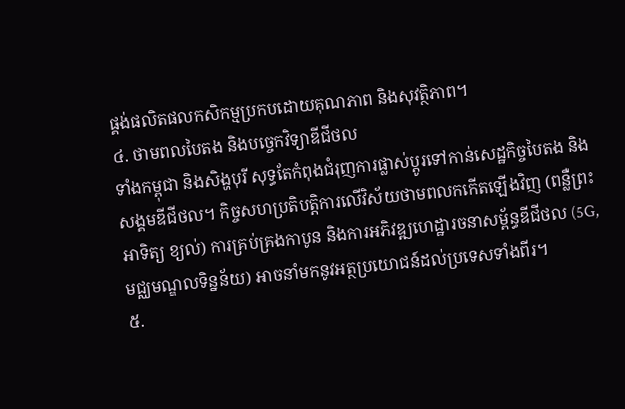ផ្គង់ផលិតផលកសិកម្មប្រកបដោយគុណភាព និងសុវត្ថិភាព។
៤. ថាមពលបៃតង និងបច្ចេកវិទ្យាឌីជីថល
ទាំងកម្ពុជា និងសិង្ហបុរី សុទ្ធតែកំពុងជំរុញការផ្លាស់ប្តូរទៅកាន់សេដ្ឋកិច្ចបៃតង និងសង្គមឌីជីថល។ កិច្ចសហប្រតិបត្តិការលើវិស័យថាមពលកកើតឡើងវិញ (ពន្លឺព្រះអាទិត្យ ខ្យល់) ការគ្រប់គ្រងកាបូន និងការអភិវឌ្ឍហេដ្ឋារចនាសម្ព័ន្ធឌីជីថល (5G, មជ្ឈមណ្ឌលទិន្នន័យ) អាចនាំមកនូវអត្ថប្រយោជន៍ដល់ប្រទេសទាំងពីរ។
៥.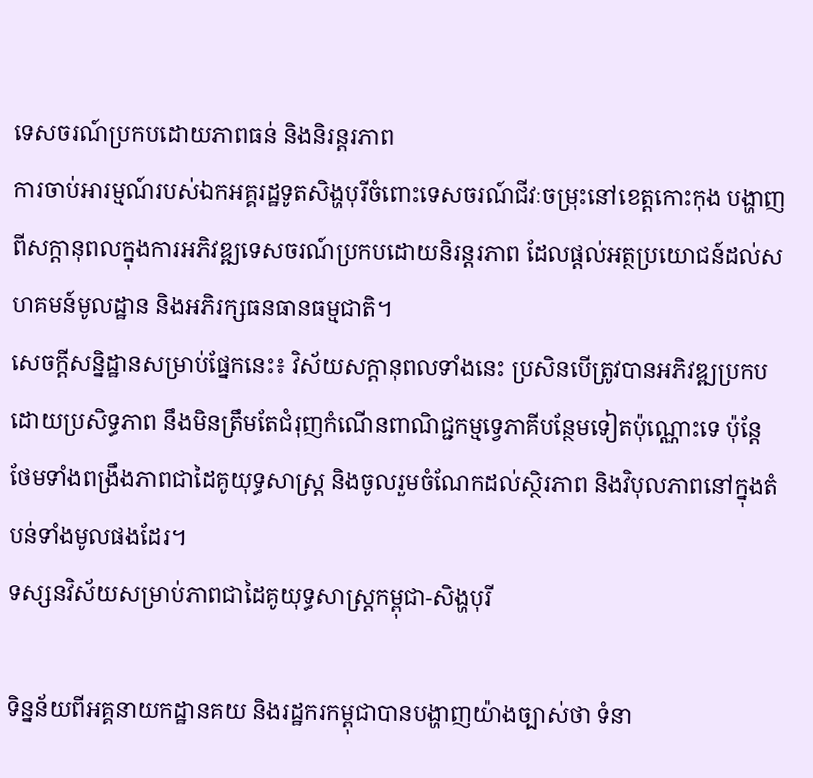ទេសចរណ៍ប្រកបដោយភាពធន់ និងនិរន្តរភាព
ការចាប់អារម្មណ៍របស់ឯកអគ្គរដ្ឋទូតសិង្ហបុរីចំពោះទេសចរណ៍ជីវៈចម្រុះនៅខេត្តកោះកុង បង្ហាញពីសក្តានុពលក្នុងការអភិវឌ្ឍទេសចរណ៍ប្រកបដោយនិរន្តរភាព ដែលផ្តល់អត្ថប្រយោជន៍ដល់សហគមន៍មូលដ្ឋាន និងអភិរក្សធនធានធម្មជាតិ។
សេចក្តីសន្និដ្ឋានសម្រាប់ផ្នែកនេះ៖ វិស័យសក្តានុពលទាំងនេះ ប្រសិនបើត្រូវបានអភិវឌ្ឍប្រកបដោយប្រសិទ្ធភាព នឹងមិនត្រឹមតែជំរុញកំណើនពាណិជ្ជកម្មទ្វេភាគីបន្ថែមទៀតប៉ុណ្ណោះទេ ប៉ុន្តែថែមទាំងពង្រឹងភាពជាដៃគូយុទ្ធសាស្ត្រ និងចូលរួមចំណែកដល់ស្ថិរភាព និងវិបុលភាពនៅក្នុងតំបន់ទាំងមូលផងដែរ។
ទស្សនវិស័យសម្រាប់ភាពជាដៃគូយុទ្ធសាស្ត្រកម្ពុជា-សិង្ហបុរី

ទិន្នន័យពីអគ្គនាយកដ្ឋានគយ និងរដ្ឋករកម្ពុជាបានបង្ហាញយ៉ាងច្បាស់ថា ទំនា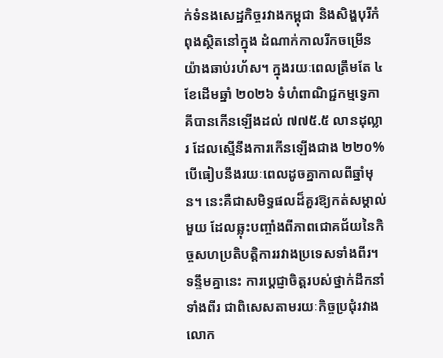ក់ទំនងសេដ្ឋកិច្ចរវាងកម្ពុជា និងសិង្ហបុរីកំពុងស្ថិតនៅក្នុង ដំណាក់កាលរីកចម្រើនយ៉ាងឆាប់រហ័ស។ ក្នុងរយៈពេលត្រឹមតែ ៤ ខែដើមឆ្នាំ ២០២៦ ទំហំពាណិជ្ជកម្មទ្វេភាគីបានកើនឡើងដល់ ៧៧៥.៥ លានដុល្លារ ដែលស្មើនឹងការកើនឡើងជាង ២២០% បើធៀបនឹងរយៈពេលដូចគ្នាកាលពីឆ្នាំមុន។ នេះគឺជាសមិទ្ធផលដ៏គួរឱ្យកត់សម្គាល់មួយ ដែលឆ្លុះបញ្ចាំងពីភាពជោគជ័យនៃកិច្ចសហប្រតិបត្តិការរវាងប្រទេសទាំងពីរ។
ទន្ទឹមគ្នានេះ ការប្តេជ្ញាចិត្តរបស់ថ្នាក់ដឹកនាំទាំងពីរ ជាពិសេសតាមរយៈកិច្ចប្រជុំរវាងលោក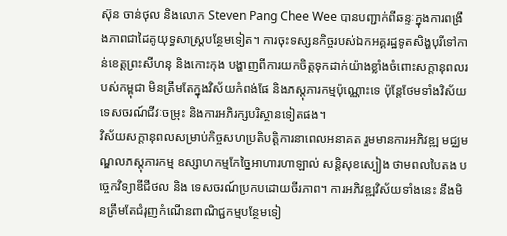ស៊ុន ចាន់ថុល និងលោក Steven Pang Chee Wee បានបញ្ជាក់ពីឆន្ទៈក្នុងការពង្រឹងភាពជាដៃគូយុទ្ធសាស្ត្របន្ថែមទៀត។ ការចុះទស្សនកិច្ចរបស់ឯកអគ្គរដ្ឋទូតសិង្ហបុរីទៅកាន់ខេត្តព្រះសីហនុ និងកោះកុង បង្ហាញពីការយកចិត្តទុកដាក់យ៉ាងខ្លាំងចំពោះសក្តានុពលរបស់កម្ពុជា មិនត្រឹមតែក្នុងវិស័យកំពង់ផែ និងភស្តុភារកម្មប៉ុណ្ណោះទេ ប៉ុន្តែថែមទាំងវិស័យទេសចរណ៍ជីវៈចម្រុះ និងការអភិរក្សបរិស្ថានទៀតផង។
វិស័យសក្តានុពលសម្រាប់កិច្ចសហប្រតិបត្តិការនាពេលអនាគត រួមមានការអភិវឌ្ឍ មជ្ឈមណ្ឌលភស្តុភារកម្ម ឧស្សាហកម្មកែច្នៃអាហារហាឡាល់ សន្តិសុខស្បៀង ថាមពលបៃតង បច្ចេកវិទ្យាឌីជីថល និង ទេសចរណ៍ប្រកបដោយចីរភាព។ ការអភិវឌ្ឍវិស័យទាំងនេះ នឹងមិនត្រឹមតែជំរុញកំណើនពាណិជ្ជកម្មបន្ថែមទៀ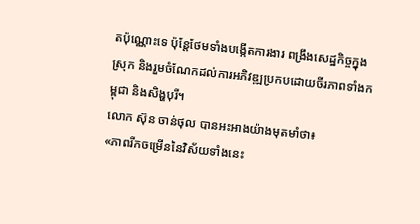តប៉ុណ្ណោះទេ ប៉ុន្តែថែមទាំងបង្កើតការងារ ពង្រឹងសេដ្ឋកិច្ចក្នុងស្រុក និងរួមចំណែកដល់ការអភិវឌ្ឍប្រកបដោយចីរភាពទាំងកម្ពុជា និងសិង្ហបុរី។
លោក ស៊ុន ចាន់ថុល បានអះអាងយ៉ាងមុតមាំថា៖
«ភាពរីកចម្រើននៃវិស័យទាំងនេះ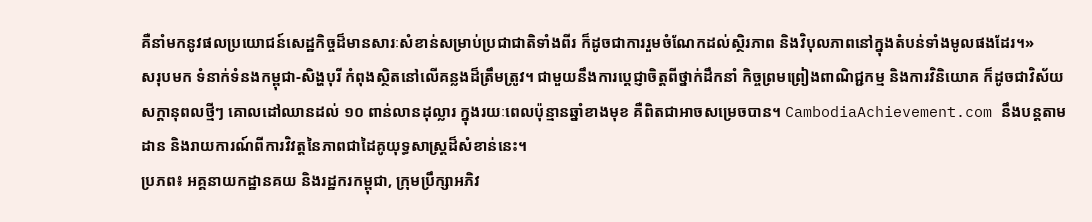គឺនាំមកនូវផលប្រយោជន៍សេដ្ឋកិច្ចដ៏មានសារៈសំខាន់សម្រាប់ប្រជាជាតិទាំងពីរ ក៏ដូចជាការរួមចំណែកដល់ស្ថិរភាព និងវិបុលភាពនៅក្នុងតំបន់ទាំងមូលផងដែរ។»
សរុបមក ទំនាក់ទំនងកម្ពុជា-សិង្ហបុរី កំពុងស្ថិតនៅលើគន្លងដ៏ត្រឹមត្រូវ។ ជាមួយនឹងការប្តេជ្ញាចិត្តពីថ្នាក់ដឹកនាំ កិច្ចព្រមព្រៀងពាណិជ្ជកម្ម និងការវិនិយោគ ក៏ដូចជាវិស័យសក្តានុពលថ្មីៗ គោលដៅឈានដល់ ១០ ពាន់លានដុល្លារ ក្នុងរយៈពេលប៉ុន្មានឆ្នាំខាងមុខ គឺពិតជាអាចសម្រេចបាន។ CambodiaAchievement.com នឹងបន្តតាមដាន និងរាយការណ៍ពីការវិវត្តនៃភាពជាដៃគូយុទ្ធសាស្ត្រដ៏សំខាន់នេះ។
ប្រភព៖ អគ្គនាយកដ្ឋានគយ និងរដ្ឋករកម្ពុជា, ក្រុមប្រឹក្សាអភិវ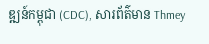ឌ្ឍន៍កម្ពុជា (CDC), សារព័ត៌មាន Thmey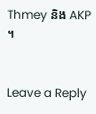Thmey និង AKP ។


Leave a Reply